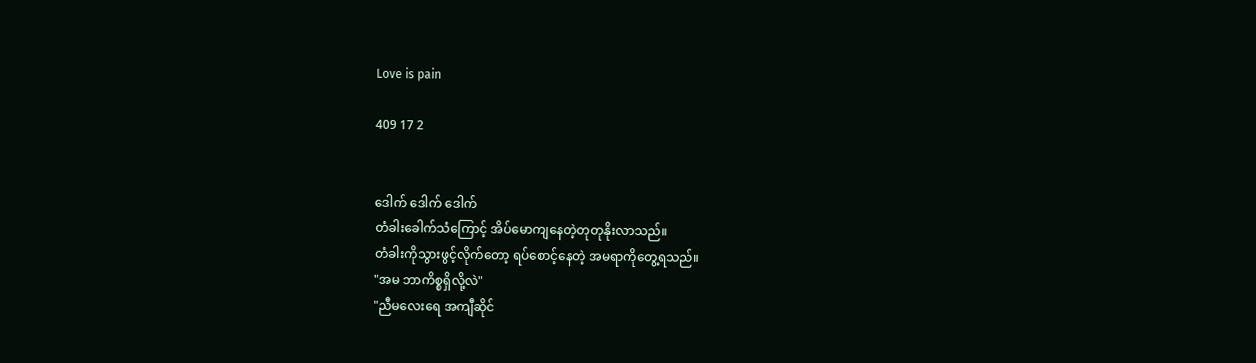Love is pain

409 17 2


ဒေါက် ဒေါက် ဒေါက်
တံခါးခေါက်သံကြောင့် အိပ်မောကျနေတဲ့တုတုနိုးလာသည်။
တံခါးကိုသွားဖွင့်လိုက်တော့ ရပ်စောင့်နေတဲ့ အမရာကိုတွေ့ရသည်။
"အမ ဘာကိစ္စရှိလို့လဲ"
"ညီမလေးရေ အကျီဆိုင်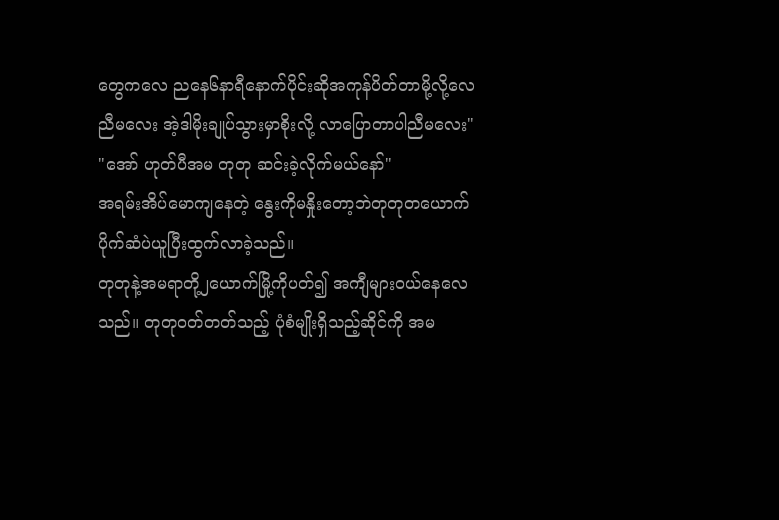တွေကလေ ညနေ၆နာရီနောက်ပိုင်းဆိုအကုန်ပိတ်တာမို့လို့လေ ညီမလေး အဲ့ဒါမိုးချုပ်သွားမှာစိုးလို့ လာပြောတာပါညီမလေး"
"အော် ဟုတ်ပီအမ တုတု ဆင်းခဲ့လိုက်မယ်နော်"
အရမ်းအိပ်မောကျနေတဲ့ နွေးကိုမနှိုးတော့ဘဲတုတုတယောက်ပိုက်ဆံပဲယူပြီးထွက်လာခဲ့သည်။
တုတုနဲ့အမရာတို့၂ယောက်မြို့ကိုပတ်၍ အကျီများဝယ်နေလေသည်။ တုတုဝတ်တတ်သည့် ပုံစံမျိုးရှိသည့်ဆိုင်ကို အမ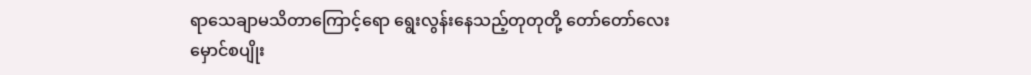ရာသေချာမသိတာကြောင့်ရော ရွေးလွန်းနေသည့်တုတုတို့ တော်တော်လေးမှောင်စပျိုး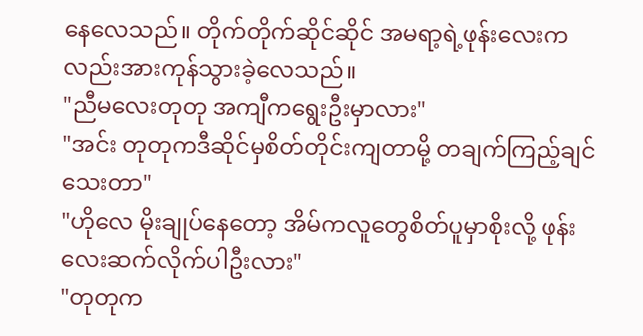နေလေသည်။ တိုက်တိုက်ဆိုင်ဆိုင် အမရာ့ရဲ့ဖုန်းလေးကလည်းအားကုန်သွားခဲ့လေသည်။
"ညီမလေးတုတု အကျီကရွေးဦးမှာလား"
"အင်း တုတုကဒီဆိုင်မှစိတ်တိုင်းကျတာမို့ တချက်ကြည့်ချင်သေးတာ"
"ဟိုလေ မိုးချုပ်နေတော့ အိမ်ကလူတွေစိတ်ပူမှာစိုးလို့ ဖုန်းလေးဆက်လိုက်ပါဦးလား"
"တုတုက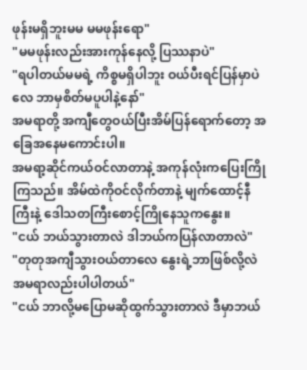ဖုန်းမရှိဘူးမမ မမဖုန်းရော"
"မမဖုန်းလည်းအားကုန်နေလို့ ပြဿနာပဲ"
"ရပါတယ်မမရဲ့ ကိစ္စမရှိပါဘူး ဝယ်ပီးရင်ပြန်မှာပဲလေ ဘာမှစိတ်မပူပါနဲ့နော်"
အမရာတို့ အကျီတွေဝယ်ပြီးအိမ်ပြန်ရောက်တော့ အခြေအနေမကောင်းပါ။
အမရာ့ဆိုင်ကယ်ဝင်လာတာနဲ့ အကုန်လုံးကပြေးကြိုကြသည်။ အိမ်ထဲကိုဝင်လိုက်တာနဲ့ မျက်ထောင့်နီ ကြီးနဲ့ ဒေါသတကြီးစောင့်ကြိုနေသူကနွေး။
"ငယ် ဘယ်သွားတာလဲ ဒါဘယ်ကပြန်လာတာလဲ"
"တုတုအကျီသွားဝယ်တာလေ နွေးရဲ့ဘာဖြစ်လို့လဲ အမရာလည်းပါပါတယ်"
"ငယ် ဘာလို့မပြောမဆိုထွက်သွားတာလဲ ဒီမှာဘယ်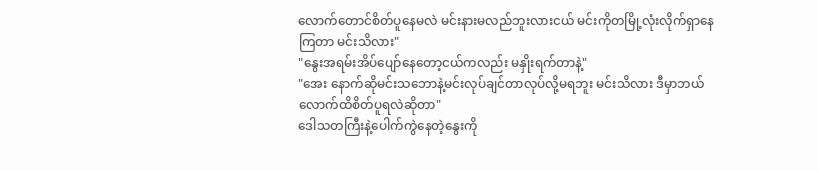လောက်တောင်စိတ်ပူနေမလဲ မင်းနားမလည်ဘူးလားငယ် မင်းကိုတမြို့လုံးလိုက်ရှာနေကြတာ မင်းသိလား"
"နွေးအရမ်းအိပ်ပျော်နေတော့ငယ်ကလည်း မနှိုးရက်တာနဲ့"
"အေး နောက်ဆိုမင်းသဘောနဲ့မင်းလုပ်ချင်တာလုပ်လို့မရဘူး မင်းသိလား ဒီမှာဘယ်လောက်ထိစိတ်ပူရလဲဆိုတာ"
ဒေါသတကြီးနဲ့ပေါက်ကွဲနေတဲ့နွေးကို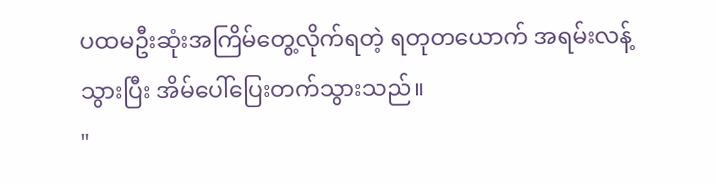ပထမဦးဆုံးအကြိမ်တွေ့လိုက်ရတဲ့ ရတုတယောက် အရမ်းလန့်သွားပြီး အိမ်ပေါ်ပြေးတက်သွားသည်။
"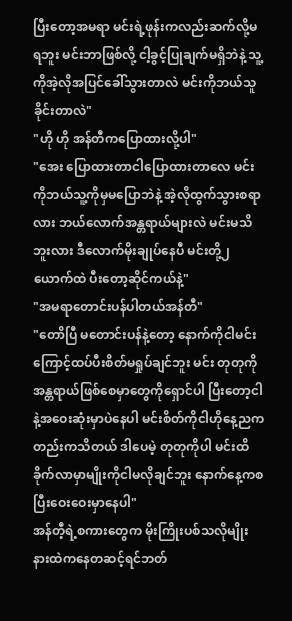ပြီးတော့အမရာ မင်းရဲ့ဖုန်းကလည်းဆက်လို့မရဘူး မင်းဘာဖြစ်လို့ ငါ့ခွင့်ပြုချက်မရှိဘဲနဲ့ သူ့ကိုအဲ့လိုအပြင်ခေါ်သွားတာလဲ မင်းကိုဘယ်သူခိုင်းတာလဲ"
"ဟို ဟို အန်တီကပြောထားလို့ပါ"
"အေး ပြောထားတာငါပြောထားတာလေ မင်းကိုဘယ်သူ့ကိုမှမပြောဘဲနဲ့ အဲ့လိုထွက်သွားစရာလား ဘယ်လောက်အန္တရာယ်များလဲ မင်းမသိဘူးလား ဒီလောက်မိုးချုပ်နေပီ မင်းတို့၂ယောက်ထဲ ပီးတော့ဆိုင်ကယ်နဲ့"
"အမရာတောင်းပန်ပါတယ်အန်တီ"
"တောိပြီ မတောင်းပန်နဲ့တော့ နောက်ကိုငါမင်းကြောင့်ထပ်ပီးစိတ်မရှုပ်ချင်ဘူး မင်း တုတုကိုအန္တရာယ်ဖြစ်စေမှာတွေကိုရှောင်ပါ ပြီးတော့ငါနဲ့အဝေးဆုံးမှာပဲနေပါ မင်းစိတ်ကိုငါဟိုနေ့ညကတည်းကသိတယ် ဒါပေမဲ့ တုတုကိုပါ မင်းထိခိုက်လာမှာမျိုးကိုငါမလိုချင်ဘူး နောက်နေ့ကစပြီးဝေးဝေးမှာနေပါ"
အန်တီ့ရဲ့စကားတွေက မိုးကြိုးပစ်သလိုမျိုး နားထဲကနေတဆင့်ရင်ဘတ်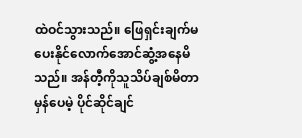ထဲဝင်သွားသည်။ ဖြေရှင်းချက်မပေးနိုင်လောက်အောင်ဆွံ့အနေမိသည်။ အန်တီ့ကိုသူသိပ်ချစ်မိတာမှန်ပေမဲ့ ပိုင်ဆိုင်ချင်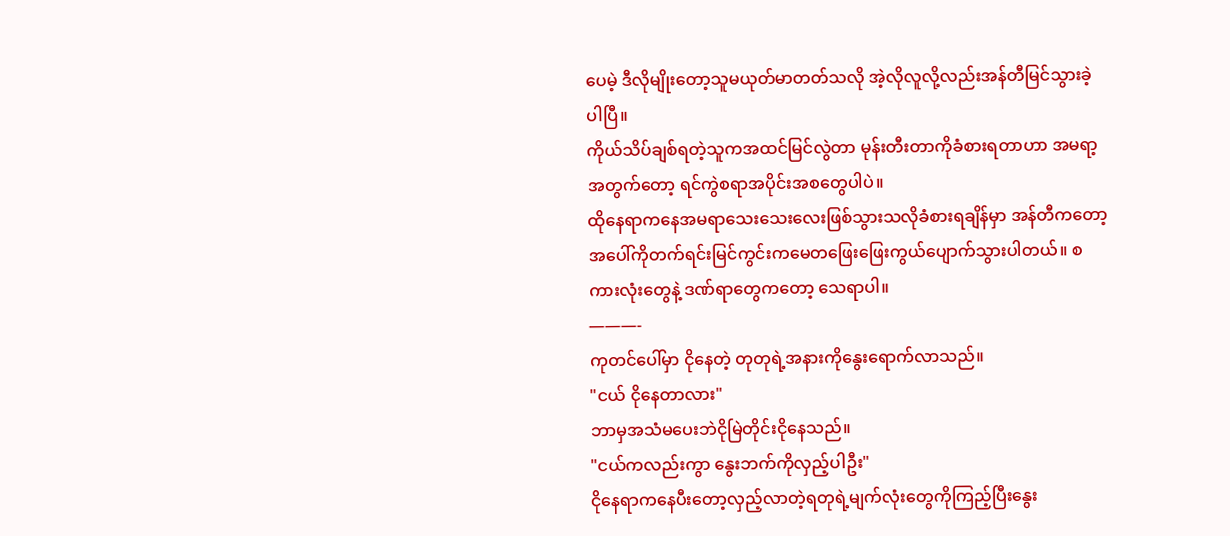ပေမဲ့ ဒီလိုမျိုးတော့သူမယုတ်မာတတ်သလို အဲ့လိုလူလို့လည်းအန်တီမြင်သွားခဲ့ပါပြီ။
ကိုယ်သိပ်ချစ်ရတဲ့သူကအထင်မြင်လွဲတာ မုန်းတီးတာကိုခံစားရတာဟာ အမရာ့အတွက်တော့ ရင်ကွဲစရာအပိုင်းအစတွေပါပဲ။
ထိုနေရာကနေအမရာသေးသေးလေးဖြစ်သွားသလိုခံစားရချိန်မှာ အန်တီကတော့အပေါ်ကိုတက်ရင်းမြင်ကွင်းကမေတဖြေးဖြေးကွယ်ပျောက်သွားပါတယ်။ စကားလုံးတွေနဲ့ ဒဏ်ရာတွေကတော့ သေရာပါ။
———-
ကုတင်ပေါ်မှာ ငိုနေတဲ့ တုတုရဲ့အနားကိုနွေးရောက်လာသည်။
"ငယ် ငိုနေတာလား"
ဘာမှအသံမပေးဘဲငိုမြဲတိုင်းငိုနေသည်။
"ငယ်ကလည်းကွာ နွေးဘက်ကိုလှည့်ပါဦး"
ငိုနေရာကနေပီးတော့လှည့်လာတဲ့ရတုရဲ့မျက်လုံးတွေကိုကြည့်ပြီးနွေး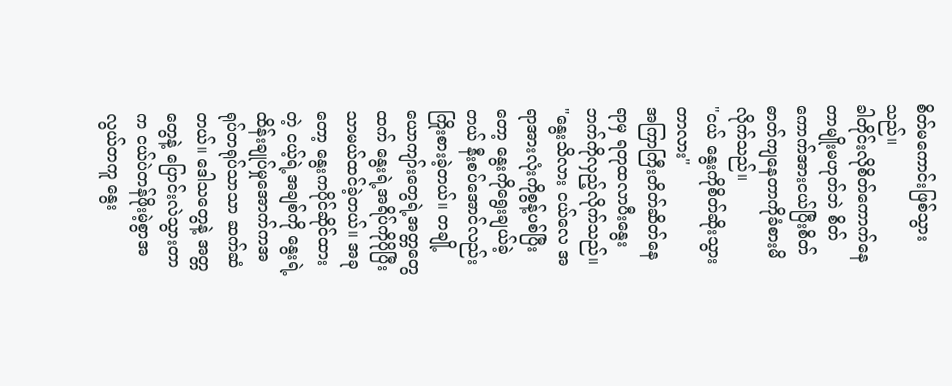စိတ်မကောင်းဖြစ်သွားသည်။
ခါတိုင်းလိုစိတ်ကောက်နေတာမျိုးမဟုတ်ဘဲ စိတ်ကောက်အားငယ်ပြီးစိတ်ဓာတ်ကျနေတာကိုခံစားမိလိုက်သည်။
"ငယ် နွေးကိုစိတ်ဆိုးသွားတာလား"
အကြာကြီးတိတ်ဆိတ်နေရာမှ ရတုထလာပီးနွေးဘက်ကိုလှည့်လိုက်သည်။
"နွေးသိလား ငယ်လေ အရာအားလုံးကိုစွန့်ပစ်ပြီးတော့ နွေးကိုရွေးချယ်ခဲ့တယ် နီးစပ်အောင်လည်းကြိုးစားခဲ့တယ်။ တချို့ယောကျာ်းတွေရဲ့အတ္တတွေ ထက် နွေးရဲ့အရိပ်ကိုပိုပြီးသာမယ်ထင်ခဲ့တယ်။ အခုတော့ နွေးကပိုင်ဆိုင်ထားတဲ့ ငယ့်ရဲ့အချစ်ကို နွေးရဲ့ထိန်းချုပ်မှုအောက်ကအရုပ်တရုပ်သာသာ ဆက်ဆံတယ်။ ဒေါသတွေနဲ့ အတ္တတွေနဲ့ ပြောင်းလဲသွားတာက ငယ်ပဲတန်ဖိုးမဲ့စွာအလွယ်တကူ နွေး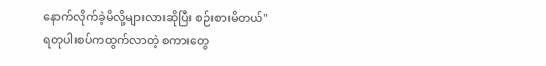နောက်လိုက်ခဲ့မိလို့များလားဆိုပြီး စဉ်းစားမိတယ်"
ရတုပါးစပ်ကထွက်လာတဲ့ စကားတွေ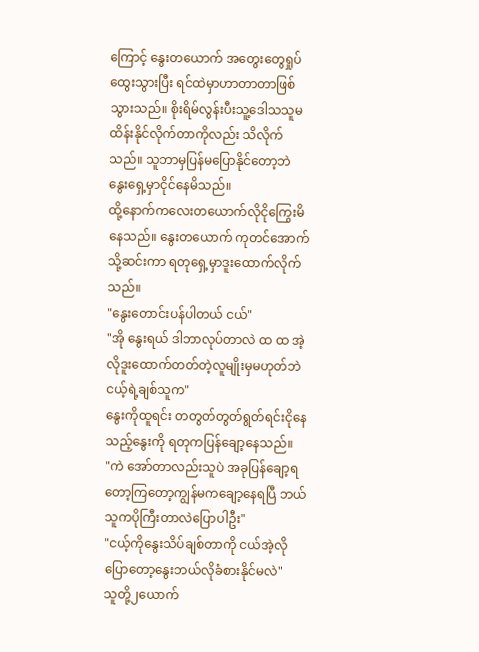ကြောင့် နွေးတယောက် အတွေးတွေရှုပ်ထွေးသွားပြီး ရင်ထဲမှာဟာတာတာဖြစ်သွားသည်။ စိုးရိမ်လွန်းပီးသူ့ဒေါသသူမထိန်းနိုင်လိုက်တာကိုလည်း သိလိုက်သည်။ သူဘာမှပြန်မပြောနိုင်တော့ဘဲ နွေးရှေ့မှာငိုင်နေမိသည်။
ထို့နောက်ကလေးတယောက်လိုငိုကြွေးမိနေသည်။ နွေးတယောက် ကုတင်အောက်သို့ဆင်းကာ ရတုရှေ့မှာဒူးထောက်လိုက်သည်။
"နွေးတောင်းပန်ပါတယ် ငယ်"
"အို နွေးရယ် ဒါဘာလုပ်တာလဲ ထ ထ အဲ့လိုဒူးထောက်တတ်တဲ့လူမျိုးမှမဟုတ်ဘဲ ငယ့်ရဲ့ချစ်သူက"
နွေးကိုထူရင်း တတွတ်တွတ်ရွတ်ရင်းငိုနေသည့်နွေးကို ရတုကပြန်ချော့နေသည်။
"ကဲ အော်တာလည်းသူပဲ အခုပြန်ချော့ရတော့ကြတော့ကျွန်မကချော့နေရပြီ ဘယ်သူကပိုကြီးတာလဲပြောပါဦး"
"ငယ့်ကိုနွေးသိပ်ချစ်တာကို ငယ်အဲ့လိုပြောတော့နွေးဘယ်လိုခံစားနိုင်မလဲ"
သူတို့၂ယောက်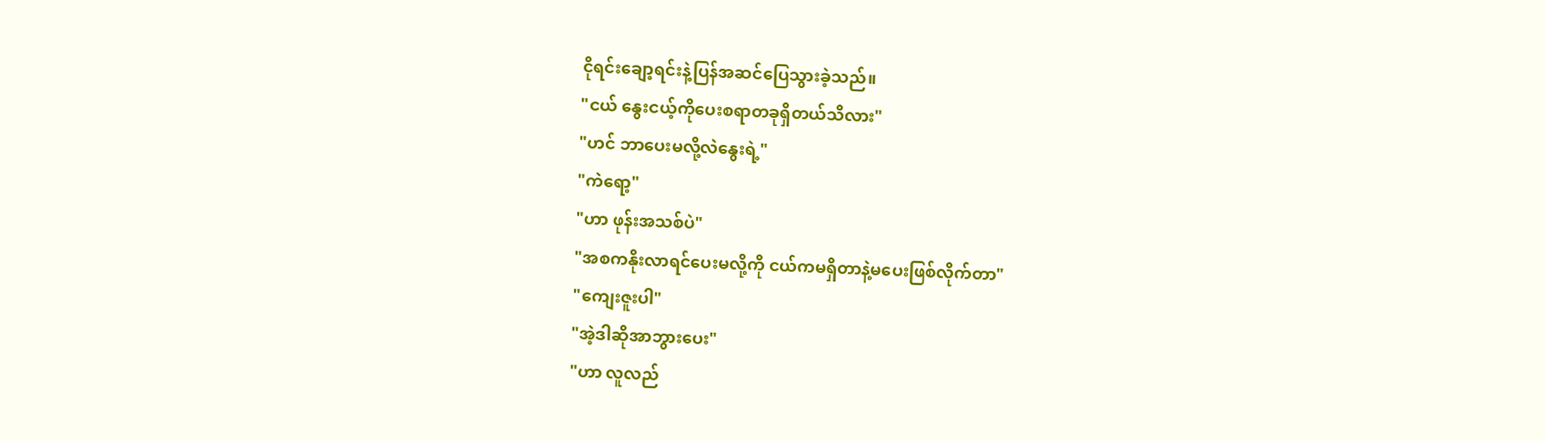ငိုရင်းချော့ရင်းနဲ့ပြန်အဆင်ပြေသွားခဲ့သည်။
"ငယ် နွေးငယ့်ကိုပေးစရာတခုရှိတယ်သိလား"
"ဟင် ဘာပေးမလို့လဲနွေးရဲ့"
"ကဲရော့"
"ဟာ ဖုန်းအသစ်ပဲ"
"အစကနိုးလာရင်ပေးမလို့ကို ငယ်ကမရှိတာနဲ့မပေးဖြစ်လိုက်တာ"
"ကျေးဇူးပါ"
"အဲ့ဒါဆိုအာဘွားပေး"
"ဟာ လူလည်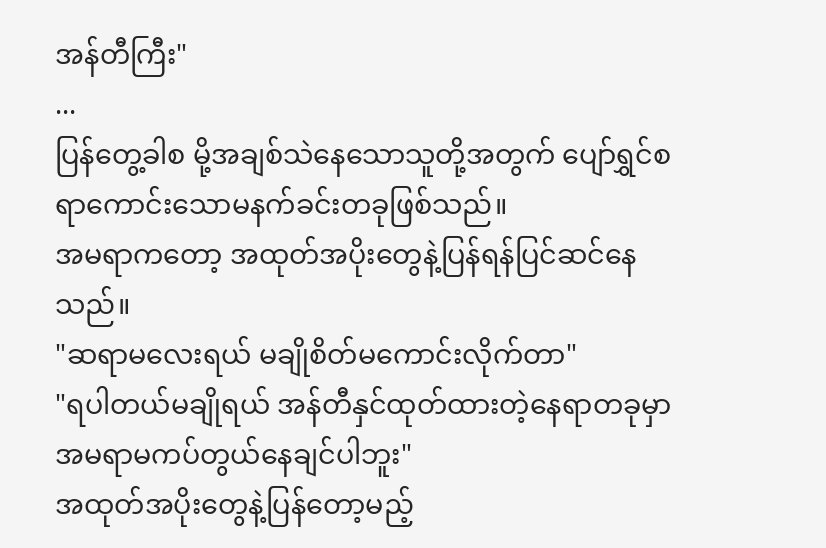အန်တီကြီး"
...
ပြန်တွေ့ခါစ မို့အချစ်သဲနေသောသူတို့အတွက် ပျော်ရွှင်စရာကောင်းသောမနက်ခင်းတခုဖြစ်သည်။
အမရာကတော့ အထုတ်အပိုးတွေနဲ့ပြန်ရန်ပြင်ဆင်နေသည်။
"ဆရာမလေးရယ် မချိုစိတ်မကောင်းလိုက်တာ"
"ရပါတယ်မချိုရယ် အန်တီနှင်ထုတ်ထားတဲ့နေရာတခုမှာအမရာမကပ်တွယ်နေချင်ပါဘူး"
အထုတ်အပိုးတွေနဲ့ပြန်တော့မည့်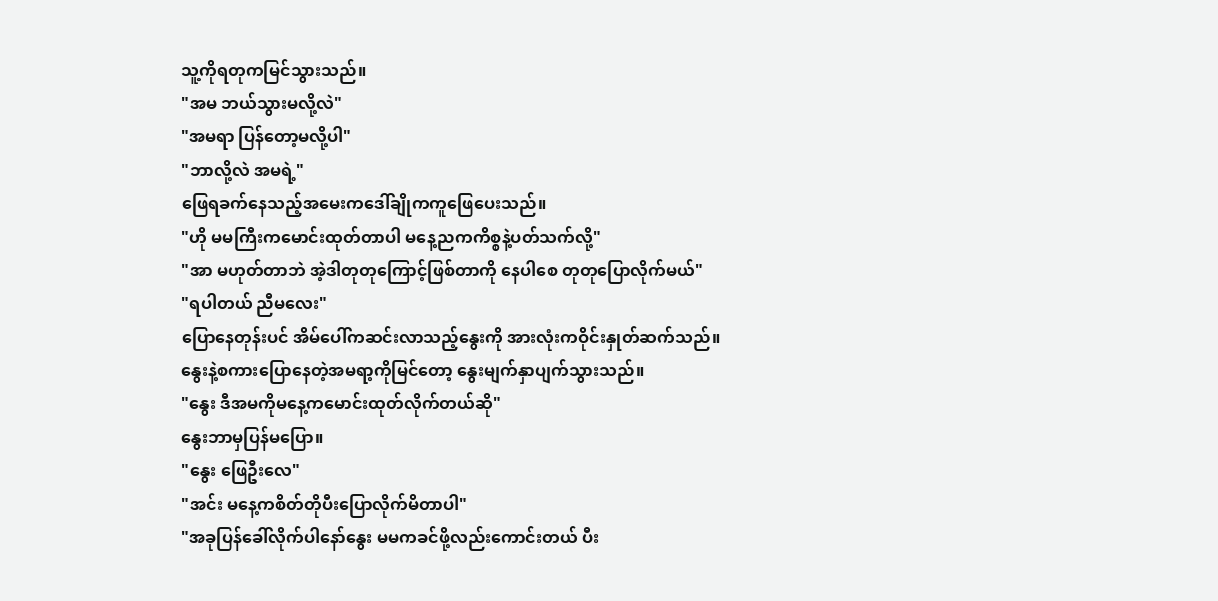သူ့ကိုရတုကမြင်သွားသည်။
"အမ ဘယ်သွားမလို့လဲ"
"အမရာ ပြန်တော့မလို့ပါ"
"ဘာလို့လဲ အမရဲ့"
ဖြေရခက်နေသည့်အမေးကဒေါ်ချိုကကူဖြေပေးသည်။
"ဟို မမကြီးကမောင်းထုတ်တာပါ မနေ့ညကကိစ္စနဲ့ပတ်သက်လို့"
"အာ မဟုတ်တာဘဲ အဲ့ဒါတုတုကြောင့်ဖြစ်တာကို နေပါစေ တုတုပြောလိုက်မယ်"
"ရပါတယ် ညီမလေး"
ပြောနေတုန်းပင် အိမ်ပေါ်ကဆင်းလာသည့်နွေးကို အားလုံးကဝိုင်းနှုတ်ဆက်သည်။
နွေးနဲ့စကားပြောနေတဲ့အမရာ့ကိုမြင်တော့ နွေးမျက်နှာပျက်သွားသည်။
"နွေး ဒီအမကိုမနေ့ကမောင်းထုတ်လိုက်တယ်ဆို"
နွေးဘာမှပြန်မပြော။
"နွေး ဖြေဦးလေ"
"အင်း မနေ့ကစိတ်တိုပီးပြောလိုက်မိတာပါ"
"အခုပြန်ခေါ်လိုက်ပါနော်နွေး မမကခင်ဖို့လည်းကောင်းတယ် ပီး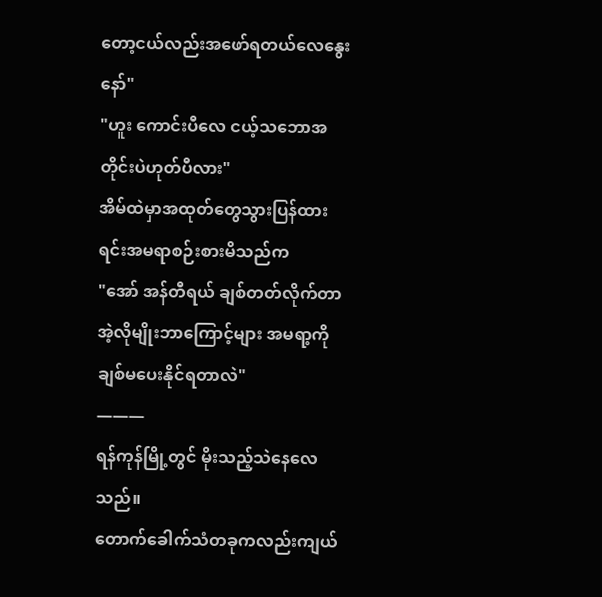တော့ငယ်လည်းအဖော်ရတယ်လေနွေးနော်"
"ဟူး ကောင်းပီလေ ငယ့်သဘောအတိုင်းပဲဟုတ်ပီလား"
အိမ်ထဲမှာအထုတ်တွေသွားပြန်ထားရင်းအမရာစဉ်းစားမိသည်က
"အော် အန်တီရယ် ချစ်တတ်လိုက်တာ အဲ့လိုမျိုးဘာကြောင့်များ အမရာ့ကိုချစ်မပေးနိုင်ရတာလဲ"
———
ရန်ကုန်မြို့တွင် မိုးသည့်သဲနေလေသည်။
တောက်ခေါက်သံတခုကလည်းကျယ်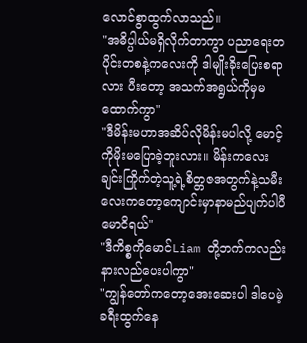လောင်စွာထွက်လာသည်။
"အဓိပ္ပါယ်မရှိလိုက်တာကွာ ပညာရေးတပိုင်းတစနဲ့ကလေးကို ဒါမျိုးခိုးပြေးစရာလား ပီးတော့ အသက်အရွယ်ကိုမှမထောက်ကွာ"
"ဒီမိန်းမဟာအဆိပ်လိုမိန်းမပါလို့ မောင့်ကိုမိုးမပြောခဲ့ဘူးလား။ မိန်းကလေးချင်းကြိုက်တဲ့သူ့ရဲ့စိတ္တဇအတွက်နဲ့သမီးလေးကတော့ကျောင်းမှာနာမည်ပျက်ပါပီမောငိရယ်"
"ဒီကိစ္စကိုမောင်Liam တို့ဘက်ကလည်းနားလည်ပေးပါကွာ"
"ကျွန်တော်ကတော့အေးဆေးပါ ဒါပေမဲ့ ခရီးထွက်နေ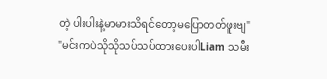တဲ့ ပါးပါးနဲ့မာမားသိရင်တော့မပြောတတ်ဖူးဗျ"
"မင်းကပဲသိုသိုသပ်သပ်ထားပေးပါLiam သမီး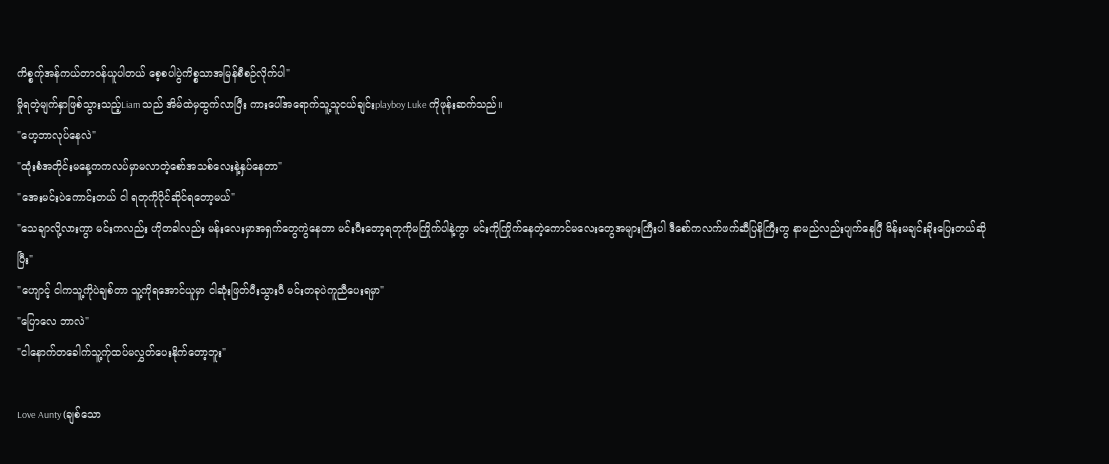ကိစ္စက်ုအန်ကယ်တာဝန်ယူပါတယ် စေ့စပါပွဲကိစ္စသာအမြန်စီစဉ်လိုက်ပါ"
မှိုရတဲ့မျက်နှာဖြစ်သွားသည့်Liam သည် အိမ်ထဲမှထွက်လာပြီး ကားပေါ်အရောက်သူ့သူငယ်ချင်းplayboy Luke ကိုဖုန်းဆက်သည်။
"ဟေ့ဘာလုပ်နေလဲ"
"ထုံးစံအတိုင်းမနေ့ကကလပ်မှာမလာတဲ့စော်အသစ်လေးနဲ့နှပ်နေတာ"
"အေးမင်းပဲကောင်းတယ် ငါ ရတုကိုပိုင်ဆိုင်ရတော့မယ်"
"သေချာလို့လားကွာ မင်းကလည်း ဟိုတခါလည်း မန်းလေးမှာအရှက်တွေကွဲနေတာ မင်းပီးတော့ရတုကိုမကြိုက်ပါနဲ့ကွာ မင်းကိုကြိုက်နေတဲ့ကောင်မလေးတွေအများကြီးပါ ဒီစော်ကလက်ဖက်ဆီပြနိကြီးကွ နာမည်လည်းပျက်နေပြီ မိန်းမချင်းခိုးပြေးတယ်ဆိုပြီး"
"ဟျောင့် ငါကသူ့ကိုပဲချစ်တာ သူ့ကိုရအောင်ယူမှာ ငါဆုံးဖြတ်ပီးသွားပီ မင်းတခုပဲကူညီပေးရမှာ"
"ပြောလေ ဘာလဲ"
"ငါနောက်တခေါက်သူ့က်ုထပ်မလွှတ်ပေးနိုက်တော့ဘူး"

Love Aunty (ချစ်သော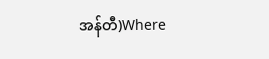အန်တီ)Where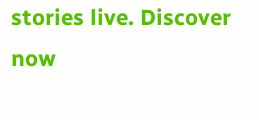stories live. Discover now